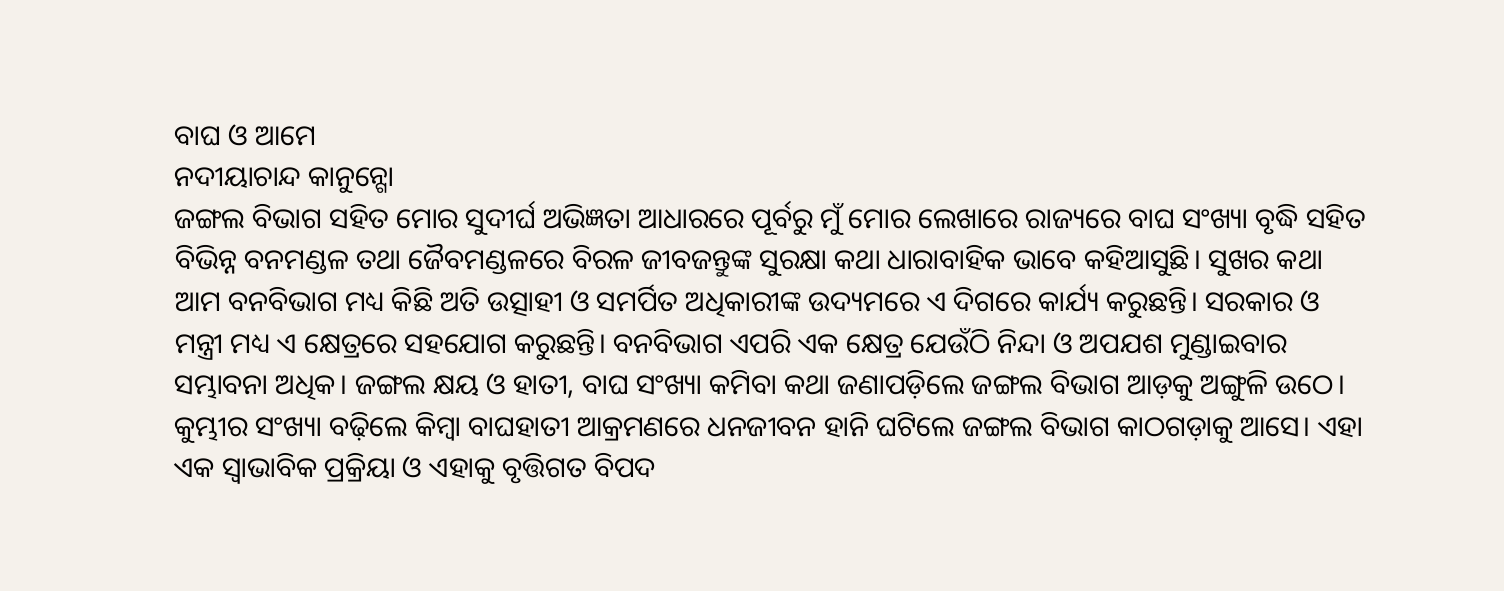ବାଘ ଓ ଆମେ
ନଦୀୟାଚାନ୍ଦ କାନୁନ୍ଗୋ
ଜଙ୍ଗଲ ବିଭାଗ ସହିତ ମୋର ସୁଦୀର୍ଘ ଅଭିଜ୍ଞତା ଆଧାରରେ ପୂର୍ବରୁ ମୁଁ ମୋର ଲେଖାରେ ରାଜ୍ୟରେ ବାଘ ସଂଖ୍ୟା ବୃଦ୍ଧି ସହିତ ବିଭିନ୍ନ ବନମଣ୍ଡଳ ତଥା ଜୈବମଣ୍ଡଳରେ ବିରଳ ଜୀବଜନ୍ତୁଙ୍କ ସୁରକ୍ଷା କଥା ଧାରାବାହିକ ଭାବେ କହିଆସୁଛି। ସୁଖର କଥା ଆମ ବନବିଭାଗ ମଧ୍ୟ କିଛି ଅତି ଉତ୍ସାହୀ ଓ ସମର୍ପିତ ଅଧିକାରୀଙ୍କ ଉଦ୍ୟମରେ ଏ ଦିଗରେ କାର୍ଯ୍ୟ କରୁଛନ୍ତି। ସରକାର ଓ ମନ୍ତ୍ରୀ ମଧ୍ୟ ଏ କ୍ଷେତ୍ରରେ ସହଯୋଗ କରୁଛନ୍ତି। ବନବିଭାଗ ଏପରି ଏକ କ୍ଷେତ୍ର ଯେଉଁଠି ନିନ୍ଦା ଓ ଅପଯଶ ମୁଣ୍ଡାଇବାର ସମ୍ଭାବନା ଅଧିକ। ଜଙ୍ଗଲ କ୍ଷୟ ଓ ହାତୀ, ବାଘ ସଂଖ୍ୟା କମିବା କଥା ଜଣାପଡ଼ିଲେ ଜଙ୍ଗଲ ବିଭାଗ ଆଡ଼କୁ ଅଙ୍ଗୁଳି ଉଠେ। କୁମ୍ଭୀର ସଂଖ୍ୟା ବଢ଼ିଲେ କିମ୍ବା ବାଘହାତୀ ଆକ୍ରମଣରେ ଧନଜୀବନ ହାନି ଘଟିଲେ ଜଙ୍ଗଲ ବିଭାଗ କାଠଗଡ଼ାକୁ ଆସେ। ଏହା ଏକ ସ୍ବାଭାବିକ ପ୍ରକ୍ରିୟା ଓ ଏହାକୁ ବୃତ୍ତିଗତ ବିପଦ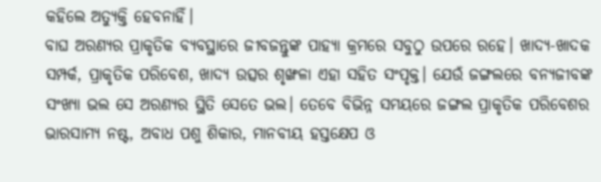କହିଲେ ଅତ୍ୟୁକ୍ତି ହେବନାହିଁ।
ବାଘ ଅରଣ୍ୟର ପ୍ରାକୃତିକ ବ୍ୟବସ୍ଥାରେ ଜୀବଜନ୍ତୁଙ୍କ ପାହ୍ୟା କ୍ରମରେ ସବୁଠୁ ଉପରେ ରହେ। ଖାଦ୍ୟ-ଖାଦକ ସମ୍ପର୍କ, ପ୍ରାକୃତିକ ପରିବେଶ, ଖାଦ୍ୟ ଉତ୍ସର ଶୃଙ୍ଖଳା ଏହା ସହିତ ସଂପୃକ୍ତ। ଯେଉଁ ଜଙ୍ଗଲରେ ବନ୍ୟଜୀବଙ୍କ ସଂଖ୍ୟା ଭଲ ସେ ଅରଣ୍ୟର ସ୍ଥିତି ସେତେ ଭଲ। ତେବେ ବିଭିନ୍ନ ସମୟରେ ଜଙ୍ଗଲ ପ୍ରାକୃତିକ ପରିବେଶର ଭାରସାମ୍ୟ ନଷ୍ଟ, ଅବାଧ ପଶୁ ଶିକାର, ମାନବୀୟ ହସ୍ତକ୍ଷେପ ଓ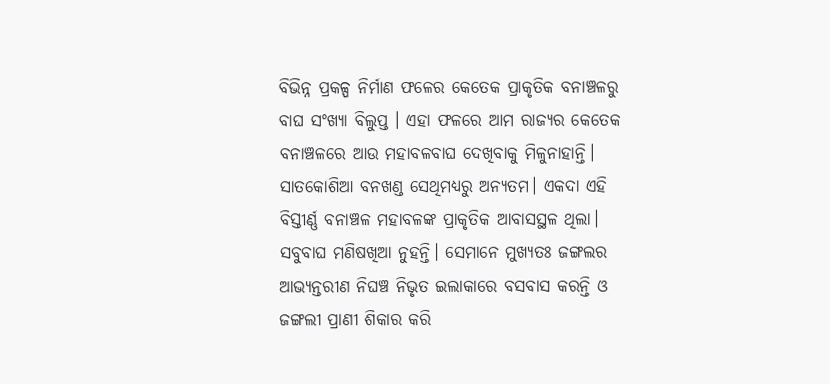ବିଭିନ୍ନ ପ୍ରକଳ୍ପ ନିର୍ମାଣ ଫଳେର କେତେକ ପ୍ରାକୃତିକ ବନାଞ୍ଚଳରୁ ବାଘ ସଂଖ୍ୟା ବିଲୁପ୍ତ । ଏହା ଫଳରେ ଆମ ରାଜ୍ୟର କେତେକ ବନାଞ୍ଚଳରେ ଆଉ ମହାବଳବାଘ ଦେଖିବାକୁ ମିଳୁନାହାନ୍ତି। ସାତକୋଶିଆ ବନଖଣ୍ଡ ସେଥିମଧ୍ୟରୁ ଅନ୍ୟତମ। ଏକଦା ଏହି ବିସ୍ତୀର୍ଣ୍ଣ ବନାଞ୍ଚଳ ମହାବଳଙ୍କ ପ୍ରାକୃତିକ ଆବାସସ୍ଥଳ ଥିଲା। ସବୁବାଘ ମଣିଷଖିଆ ନୁହନ୍ତି। ସେମାନେ ମୁଖ୍ୟତଃ ଜଙ୍ଗଲର ଆଭ୍ୟନ୍ତରୀଣ ନିଘଞ୍ଚ ନିଭୃତ ଇଲାକାରେ ବସବାସ କରନ୍ତି ଓ ଜଙ୍ଗଲୀ ପ୍ରାଣୀ ଶିକାର କରି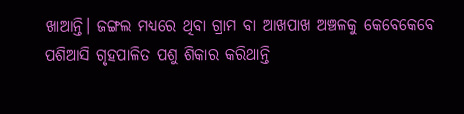ଖାଆନ୍ତି। ଜଙ୍ଗଲ ମଧ୍ୟରେ ଥିବା ଗ୍ରାମ ବା ଆଖପାଖ ଅଞ୍ଚଳକୁ କେବେକେବେ ପଶିଆସି ଗୃହପାଳିତ ପଶୁ ଶିକାର କରିଥାନ୍ତି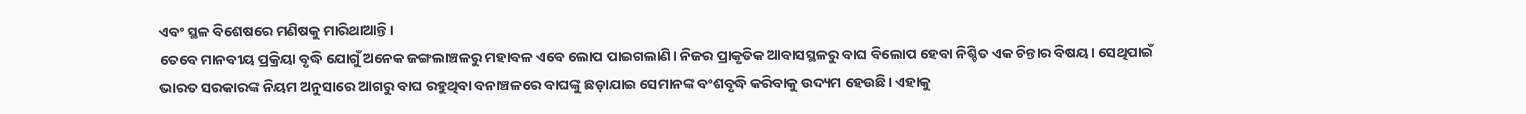ଏବଂ ସ୍ଥଳ ବିଶେଷରେ ମଣିଷକୁ ମାରିଥାଆନ୍ତି।
ତେବେ ମାନବୀୟ ପ୍ରକ୍ରିୟା ବୃଦ୍ଧି ଯୋଗୁଁ ଅନେକ ଜଙ୍ଗଲାଞ୍ଚଳରୁ ମହାବଳ ଏବେ ଲୋପ ପାଇଗଲାଣି। ନିଜର ପ୍ରାକୃତିକ ଆବାସସ୍ଥଳରୁ ବାଘ ବିଲୋପ ହେବା ନିଶ୍ଚିତ ଏକ ଚିନ୍ତାର ବିଷୟ। ସେଥିପାଇଁ ଭାରତ ସରକାରଙ୍କ ନିୟମ ଅନୁସାରେ ଆଗରୁ ବାଘ ରହୁଥିବା ବନାଞ୍ଚଳରେ ବାଘଙ୍କୁ ଛଡ଼ାଯାଇ ସେମାନଙ୍କ ବଂଶବୃଦ୍ଧି କରିବାକୁ ଉଦ୍ୟମ ହେଉଛି। ଏହାକୁ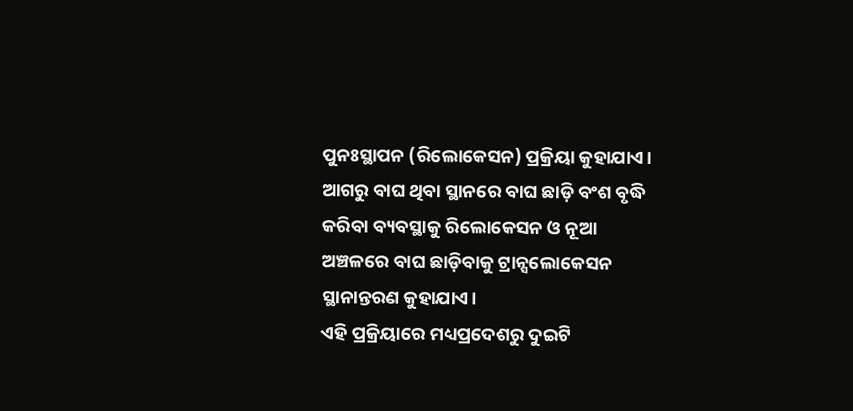ପୁନଃସ୍ଥାପନ (ରିଲୋକେସନ) ପ୍ରକ୍ରିୟା କୁହାଯାଏ। ଆଗରୁ ବାଘ ଥିବା ସ୍ଥାନରେ ବାଘ ଛାଡ଼ି ବଂଶ ବୃଦ୍ଧି କରିବା ବ୍ୟବସ୍ଥାକୁ ରିଲୋକେସନ ଓ ନୂଆ ଅଞ୍ଚଳରେ ବାଘ ଛାଡ଼ିବାକୁ ଟ୍ରାନ୍ସଲୋକେସନ ସ୍ଥାନାନ୍ତରଣ କୁହାଯାଏ।
ଏହି ପ୍ରକ୍ରିୟାରେ ମଧ୍ୟପ୍ରଦେଶରୁ ଦୁଇଟି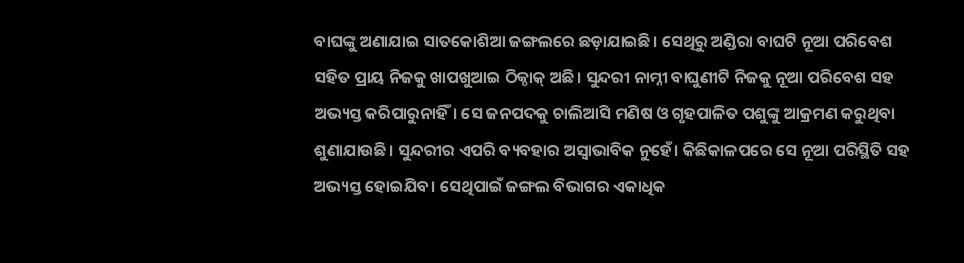ବାଘଙ୍କୁ ଅଣାଯାଇ ସାତକୋଶିଆ ଜଙ୍ଗଲରେ ଛଡ଼ାଯାଇଛି। ସେଥିରୁ ଅଣ୍ଡିରା ବାଘଟି ନୂଆ ପରିବେଶ ସହିତ ପ୍ରାୟ ନିଜକୁ ଖାପଖୁଆଇ ଠିକ୍ଠାକ୍ ଅଛି। ସୁନ୍ଦରୀ ନାମ୍ନୀ ବାଘୁଣୀଟି ନିଜକୁ ନୂଆ ପରିବେଶ ସହ ଅଭ୍ୟସ୍ତ କରିପାରୁନାହିଁ। ସେ ଜନପଦକୁ ଚାଲିଆସି ମଣିଷ ଓ ଗୃହପାଳିତ ପଶୁଙ୍କୁ ଆକ୍ରମଣ କରୁଥିବା ଶୁଣାଯାଉଛି। ସୁନ୍ଦରୀର ଏପରି ବ୍ୟବହାର ଅସ୍ବାଭାବିକ ନୁହେଁ। କିଛିକାଳପରେ ସେ ନୂଆ ପରିସ୍ଥିତି ସହ ଅଭ୍ୟସ୍ତ ହୋଇଯିବ। ସେଥିପାଇଁ ଜଙ୍ଗଲ ବିଭାଗର ଏକାଧିକ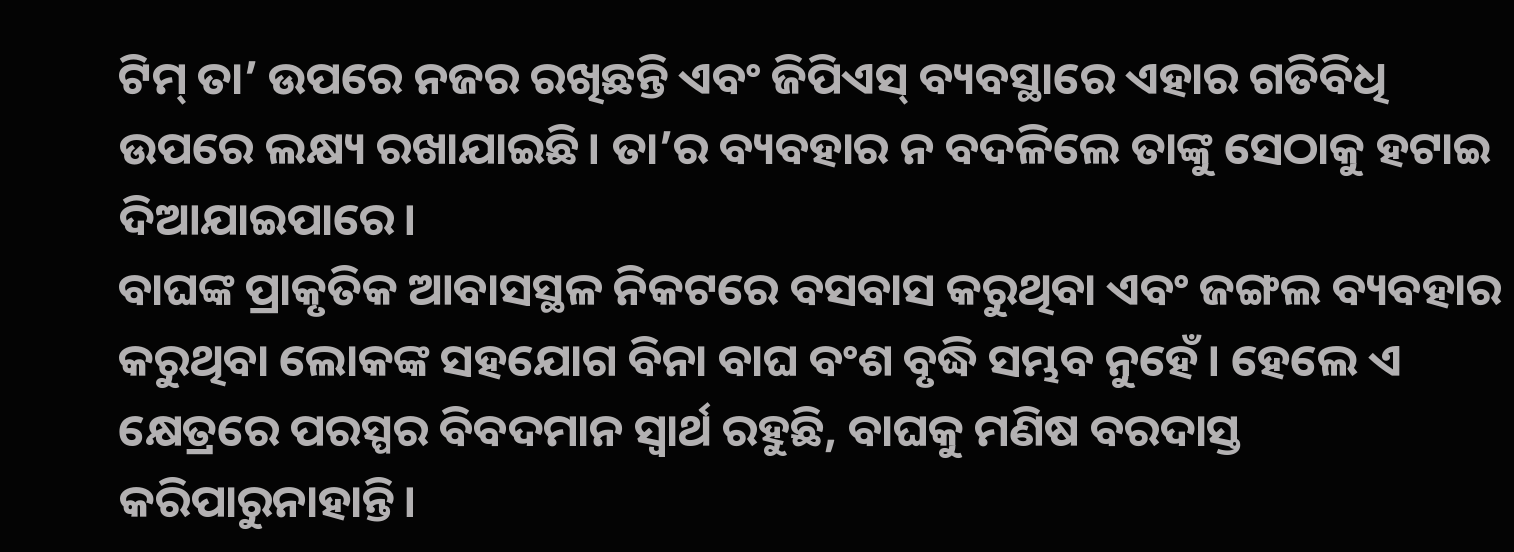ଟିମ୍ ତା’ ଉପରେ ନଜର ରଖିଛନ୍ତି ଏବଂ ଜିପିଏସ୍ ବ୍ୟବସ୍ଥାରେ ଏହାର ଗତିବିଧି ଉପରେ ଲକ୍ଷ୍ୟ ରଖାଯାଇଛି। ତା’ର ବ୍ୟବହାର ନ ବଦଳିଲେ ତାଙ୍କୁ ସେଠାକୁ ହଟାଇ ଦିଆଯାଇପାରେ।
ବାଘଙ୍କ ପ୍ରାକୃତିକ ଆବାସସ୍ଥଳ ନିକଟରେ ବସବାସ କରୁଥିବା ଏବଂ ଜଙ୍ଗଲ ବ୍ୟବହାର କରୁଥିବା ଲୋକଙ୍କ ସହଯୋଗ ବିନା ବାଘ ବଂଶ ବୃଦ୍ଧି ସମ୍ଭବ ନୁହେଁ। ହେଲେ ଏ କ୍ଷେତ୍ରରେ ପରସ୍ପର ବିବଦମାନ ସ୍ବାର୍ଥ ରହୁଛି, ବାଘକୁ ମଣିଷ ବରଦାସ୍ତ କରିପାରୁନାହାନ୍ତି।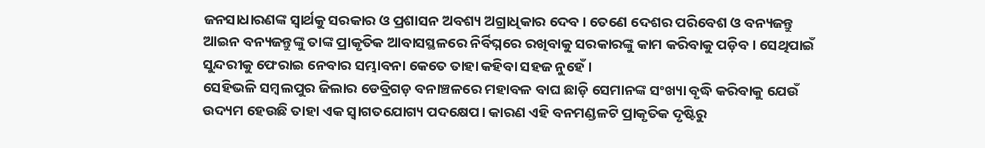ଜନସାଧାରଣଙ୍କ ସ୍ବାର୍ଥକୁ ସରକାର ଓ ପ୍ରଶାସନ ଅବଶ୍ୟ ଅଗ୍ରାଧିକାର ଦେବ। ତେଣେ ଦେଶର ପରିବେଶ ଓ ବନ୍ୟଜନ୍ତୁ ଆଇନ ବନ୍ୟଜନ୍ତୁଙ୍କୁ ତାଙ୍କ ପ୍ରାକୃତିକ ଆବାସସ୍ଥଳରେ ନିର୍ବିଘ୍ନରେ ରଖିବାକୁ ସରକାରଙ୍କୁ କାମ କରିବାକୁ ପଡ଼ିବ। ସେଥିପାଇଁ ସୁନ୍ଦରୀକୁ ଫେରାଇ ନେବାର ସମ୍ଭାବନା କେତେ ତାହା କହିବା ସହଜ ନୁହେଁ।
ସେହିଭଳି ସମ୍ବଲପୁର ଜିଲାର ଡେବ୍ରିଗଡ଼ ବନାଞ୍ଚଳରେ ମହାବଳ ବାଘ ଛାଡ଼ି ସେମାନଙ୍କ ସଂଖ୍ୟା ବୃଦ୍ଧି କରିବାକୁ ଯେଉଁ ଉଦ୍ୟମ ହେଉଛି ତାହା ଏକ ସ୍ବାଗତଯୋଗ୍ୟ ପଦକ୍ଷେପ। କାରଣ ଏହି ବନମଣ୍ଡଳଟି ପ୍ରାକୃତିକ ଦୃଷ୍ଟିରୁ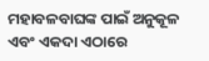ମହାବଳବାଘଙ୍କ ପାଇଁ ଅନୁକୂଳ ଏବଂ ଏକଦା ଏଠାରେ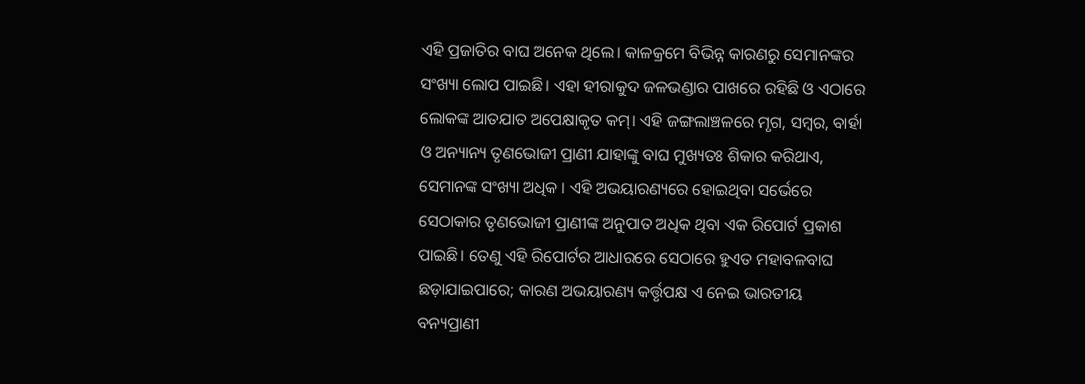ଏହି ପ୍ରଜାତିର ବାଘ ଅନେକ ଥିଲେ। କାଳକ୍ରମେ ବିଭିନ୍ନ କାରଣରୁ ସେମାନଙ୍କର ସଂଖ୍ୟା ଲୋପ ପାଇଛି। ଏହା ହୀରାକୁଦ ଜଳଭଣ୍ଡାର ପାଖରେ ରହିଛି ଓ ଏଠାରେ ଲୋକଙ୍କ ଆତଯାତ ଅପେକ୍ଷାକୃତ କମ୍। ଏହି ଜଙ୍ଗଲାଞ୍ଚଳରେ ମୃଗ, ସମ୍ବର, ବାର୍ହା ଓ ଅନ୍ୟାନ୍ୟ ତୃଣଭୋଜୀ ପ୍ରାଣୀ ଯାହାଙ୍କୁ ବାଘ ମୁଖ୍ୟତଃ ଶିକାର କରିଥାଏ, ସେମାନଙ୍କ ସଂଖ୍ୟା ଅଧିକ । ଏହି ଅଭୟାରଣ୍ୟରେ ହୋଇଥିବା ସର୍ଭେରେ ସେଠାକାର ତୃଣଭୋଜୀ ପ୍ରାଣୀଙ୍କ ଅନୁପାତ ଅଧିକ ଥିବା ଏକ ରିପୋର୍ଟ ପ୍ରକାଶ ପାଇଛି। ତେଣୁ ଏହି ରିପୋର୍ଟର ଆଧାରରେ ସେଠାରେ ହୁଏତ ମହାବଳବାଘ ଛଡ଼ାଯାଇପାରେ; କାରଣ ଅଭୟାରଣ୍ୟ କର୍ତ୍ତୃପକ୍ଷ ଏ ନେଇ ଭାରତୀୟ ବନ୍ୟପ୍ରାଣୀ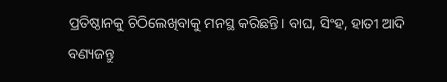ପ୍ରତିଷ୍ଠାନକୁ ଚିଠିଲେଖିବାକୁ ମନସ୍ଥ କରିଛନ୍ତି। ବାଘ, ସିଂହ, ହାତୀ ଆଦି ବଣ୍ୟଜନ୍ତୁ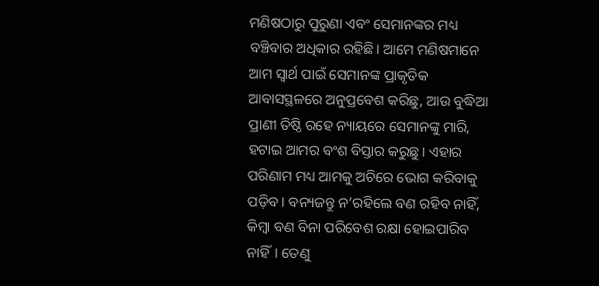ମଣିଷଠାରୁ ପୁରୁଣା ଏବଂ ସେମାନଙ୍କର ମଧ୍ୟ ବଞ୍ଚିବାର ଅଧିକାର ରହିଛି। ଆମେ ମଣିଷମାନେ ଆମ ସ୍ବାର୍ଥ ପାଇଁ ସେମାନଙ୍କ ପ୍ରାକୃତିକ ଆବାସସ୍ଥଳରେ ଅନୁପ୍ରବେଶ କରିଛୁ, ଆଉ ବୁଦ୍ଧିଆ ପ୍ରାଣୀ ତିଷ୍ଠି ରହେ ନ୍ୟାୟରେ ସେମାନଙ୍କୁ ମାରି, ହଟାଇ ଆମର ବଂଶ ବିସ୍ତାର କରୁଛୁ। ଏହାର ପରିଣାମ ମଧ୍ୟ ଆମକୁ ଅଚିରେ ଭୋଗ କରିବାକୁ ପଡ଼ିବ। ବନ୍ୟଜନ୍ତୁ ନ’ରହିଲେ ବଣ ରହିବ ନାହିଁ, କିମ୍ବା ବଣ ବିନା ପରିବେଶ ରକ୍ଷା ହୋଇପାରିବ ନାହିଁ। ତେଣୁ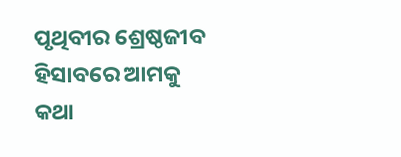ପୃଥିବୀର ଶ୍ରେଷ୍ଠଜୀବ ହିସାବରେ ଆମକୁ କଥା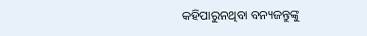କହିପାରୁନଥିବା ବନ୍ୟଜନ୍ତୁଙ୍କୁ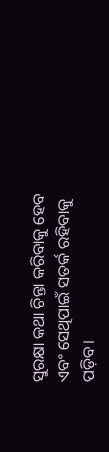ସୁରକ୍ଷା କଥା ଚିନ୍ତା କରିବାକୁ ହେବ ଏବଂ ସେଥିପାଇଁ ସତର୍କ ରହିବାକୁ ପଡ଼ିବ।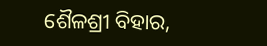ଶୈଳଶ୍ରୀ ବିହାର,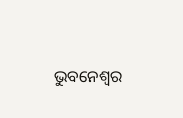ଭୁବନେଶ୍ବର